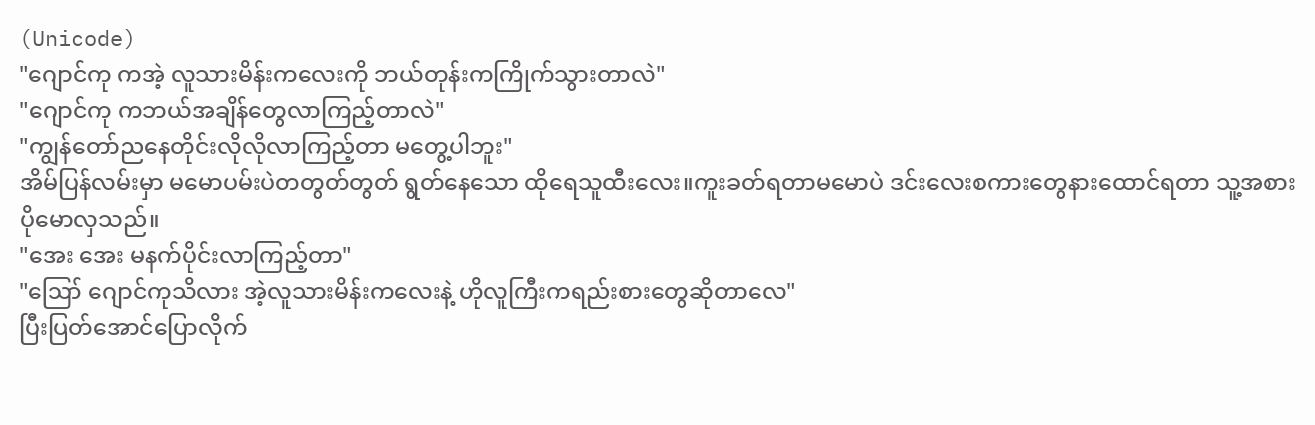(Unicode)
"ဂျောင်ကု ကအဲ့ လူသားမိန်းကလေးကို ဘယ်တုန်းကကြိုက်သွားတာလဲ"
"ဂျောင်ကု ကဘယ်အချိန်တွေလာကြည့်တာလဲ"
"ကျွန်တော်ညနေတိုင်းလိုလိုလာကြည့်တာ မတွေ့ပါဘူး"
အိမ်ပြန်လမ်းမှာ မမောပမ်းပဲတတွတ်တွတ် ရွတ်နေသော ထိုရေသူထီးလေး။ကူးခတ်ရတာမမောပဲ ဒင်းလေးစကားတွေနားထောင်ရတာ သူ့အစားပိုမောလှသည်။
"အေး အေး မနက်ပိုင်းလာကြည့်တာ"
"ဪ ဂျောင်ကုသိလား အဲ့လူသားမိန်းကလေးနဲ့ ဟိုလူကြီးကရည်းစားတွေဆိုတာလေ"
ပြီးပြတ်အောင်ပြောလိုက်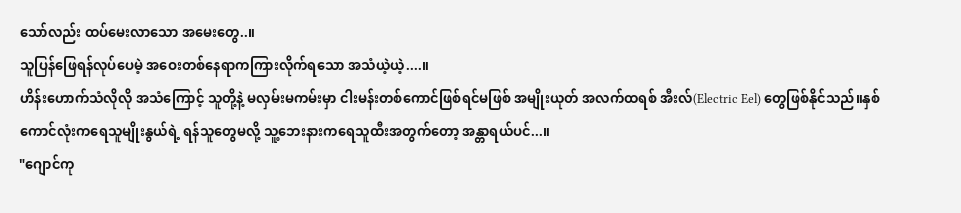သော်လည်း ထပ်မေးလာသော အမေးတွေ..။
သူပြန်ဖြေရန်လုပ်ပေမဲ့ အဝေးတစ်နေရာကကြားလိုက်ရသော အသံယဲ့ယဲ့....။
ဟိန်းဟောက်သံလိုလို အသံကြောင့် သူတို့နဲ့ မလှမ်းမကမ်းမှာ ငါးမန်းတစ်ကောင်ဖြစ်ရင်မဖြစ် အမျိုးယုတ် အလက်ထရစ် အီးလ်(Electric Eel) တွေဖြစ်နိုင်သည်။နှစ်ကောင်လုံးကရေသူမျိုးနွယ်ရဲ့ ရန်သူတွေမလို့ သူ့ဘေးနားကရေသူထီးအတွက်တော့ အန္တာရယ်ပင်...။
"ဂျောင်ကု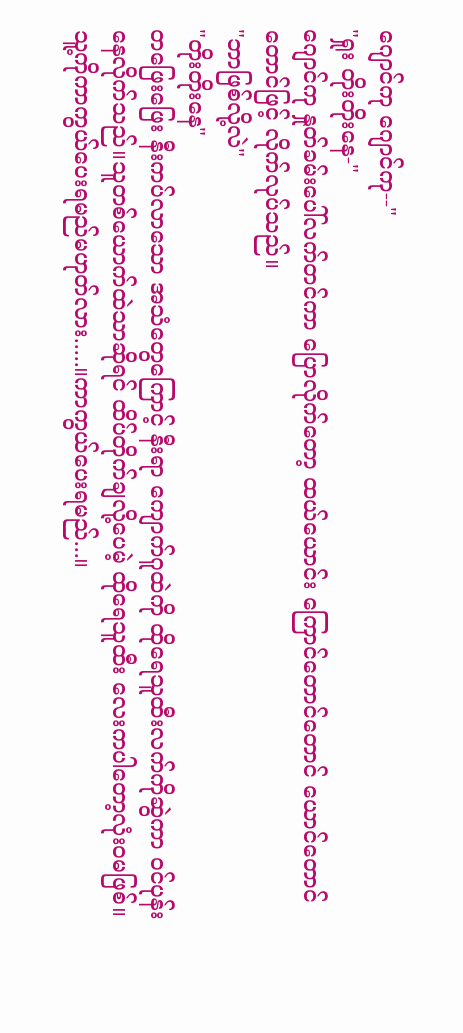ဂျောင်ကု ဂျောင်ကု--"
"ရှုး တိုးတိုးနေ-"
ဂျောင်ကု နှုတ်ခမ်းပေါ်လက်တင်ကာ ပြောလိုက်တော့ ထယ်ယောင်း ကြောင်တောင်တောင် ယောင်တောင်တောင်ဖြင့် လိုက်လုပ်သည်။
"ဘာဖြစ်လို့လဲ"
"တိုးတိုးနေ"
တဖြေးဖြေး နီးကပ်လာသော အသံတွေကြောင့် နီးရာ ကျောက်ဂူထဲကို ထိုရေသူထီးလက်ကိုဆွဲကာ ဝင်ပုန်းနေလိုက်သည်။သူတစ်ယောက်ထဲသာဆိုရင် ထိပ်တိုက်ချလို့ပေမဲ့ ထိုရေသူထီး လေးကပါတော့လုံးဝမဖြစ်။
သူ့ကိုကာကွယ်ပေးရမည်မဟုတ်လား.....။ကာကွယ်ပေးရမည်...။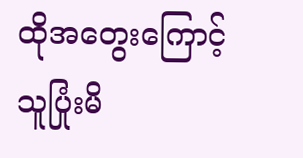ထိုအတွေးကြောင့် သူပြုံးမိ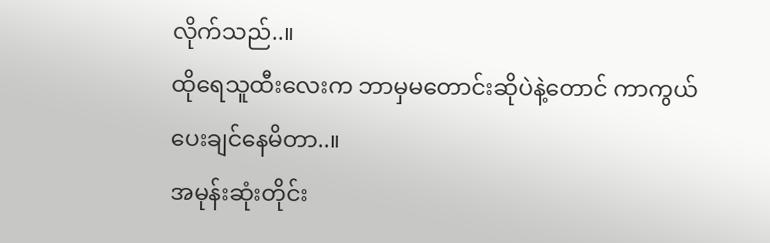လိုက်သည်..။
ထိုရေသူထီးလေးက ဘာမှမတောင်းဆိုပဲနဲ့တောင် ကာကွယ်ပေးချင်နေမိတာ..။
အမုန်းဆုံးတိုင်း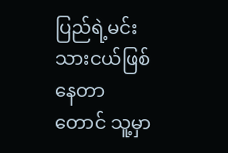ပြည်ရဲ့မင်းသားငယ်ဖြစ်နေတာတောင် သူ့မှာ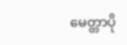မေတ္တာပို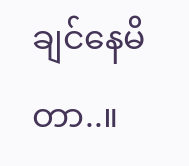ချင်နေမိတာ..။